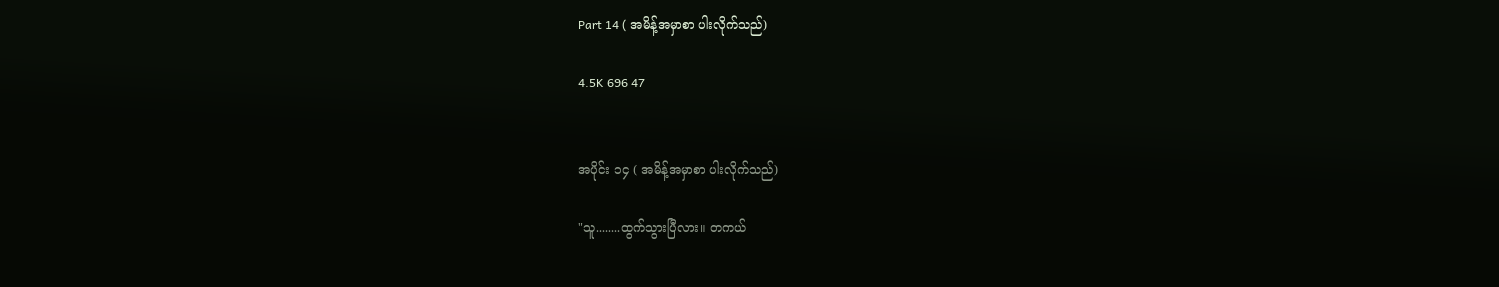Part 14 ( အမိန့်အမှာစာ ပါးလိုက်သည်)

4.5K 696 47


အပိုင်း ၁၄ ( အမိန့်အမှာစာ ပါးလိုက်သည်)

"သူ........ထွက်သွားပြီလား။ တကယ်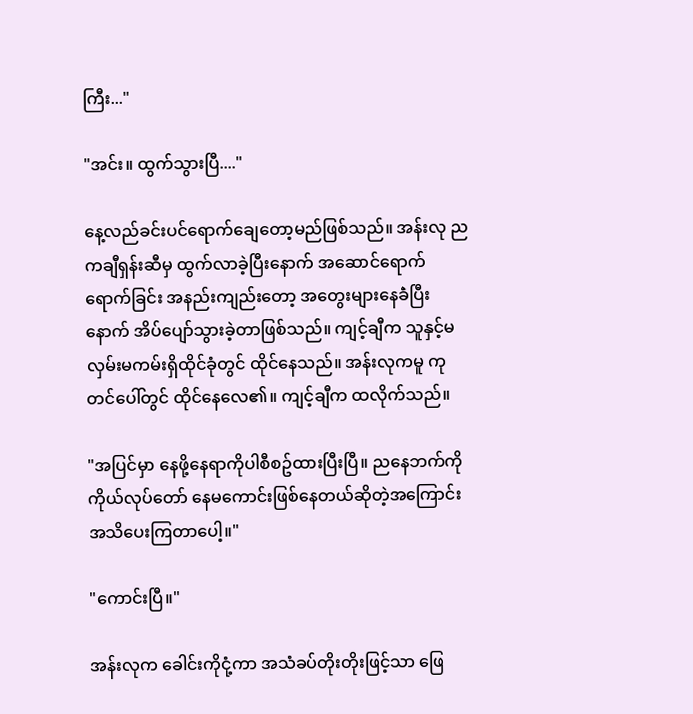ကြီး..."

"အင်း။ ထွက်သွားပြီ...."

နေ့လည်ခင်းပင်ရောက်ချေတော့မည်ဖြစ်သည်။ အန်းလု ညကချီရှန်းဆီမှ ထွက်လာခဲ့ပြီးနောက် အဆောင်ရောက်ရောက်ခြင်း အနည်းကျည်းတော့ အတွေးများနေခဲံပြီးနောက် အိပ်ပျော်သွားခဲ့တာဖြစ်သည်။ ကျင့်ချီက သူနှင့်မလှမ်းမကမ်းရှိထိုင်ခုံတွင် ထိုင်နေသည်။ အန်းလုကမူ ကုတင်ပေါ်တွင် ထိုင်နေလေ၏။ ကျင့်ချီက ထလိုက်သည်။

"အပြင်မှာ နေဖို့နေရာကိုပါစီစဥ်ထားပြီးပြီ။ ညနေဘက်ကို ကိုယ်လုပ်တော် နေမကောင်းဖြစ်နေတယ်ဆိုတဲ့အကြောင်း အသိပေးကြတာပေါ့။"

"ကောင်းပြီ။"

အန်းလုက ခေါင်းကိုငုံ့ကာ အသံခပ်တိုးတိုးဖြင့်သာ ဖြေ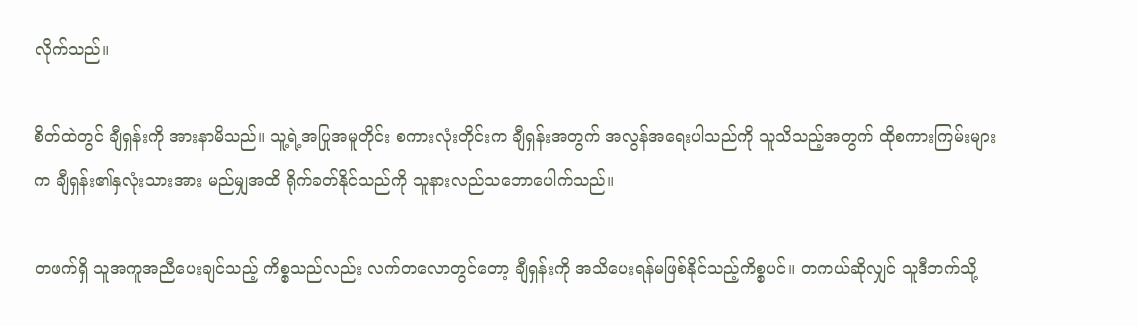လိုက်သည်။

စိတ်ထဲတွင် ချီရှန်းကို အားနာမိသည်။ သူ့ရဲ့အပြုအမူတိုင်း စကားလုံးတိုင်းက ချီရှန်းအတွက် အလွန်အရေးပါသည်ကို သူသိသည့်အတွက် ထိုစကားကြမ်းများက ချီရှန်း၏နှလုံးသားအား မည်မျှအထိ ရိုက်ခတ်နိုင်သည်ကို သူနားလည်သဘောပေါက်သည်။

တဖက်ရှိ သူအကူအညီပေးချင်သည့် ကိစ္စသည်လည်း လက်တလောတွင်တော့ ချီရှန်းကို အသိပေးရန်မဖြစ်နိုင်သည့်ကိစ္စပင်။ တကယ်ဆိုလျှင် သူဒီဘက်သို့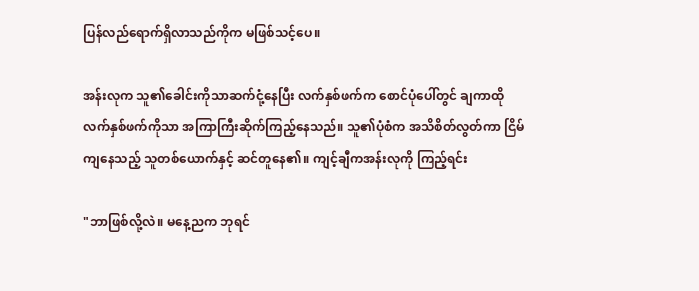ပြန်လည်ရောက်ရှိလာသည်ကိုက မဖြစ်သင့်ပေ။

အန်းလုက သူ၏ခေါင်းကိုသာဆက်ငုံ့နေပြီး လက်နှစ်ဖက်က စောင်ပုံပေါ်တွင် ချကာထို လက်နှစ်ဖက်ကိုသာ အကြာကြီးဆိုက်ကြည့်နေသည်။ သူ၏ပုံစံက အသိစိတ်လွတ်ကာ ငြိမ်ကျနေသည့် သူတစ်ယောက်နှင့် ဆင်တူနေ၏။ ကျင့်ချီကအန်းလုကို ကြည့်ရင်း

"ဘာဖြစ်လို့လဲ။ မနေ့ညက ဘုရင်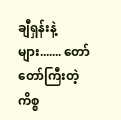ချီရှန်းနဲ့များ....... တော်တော်ကြီးတဲ့ကိစ္စ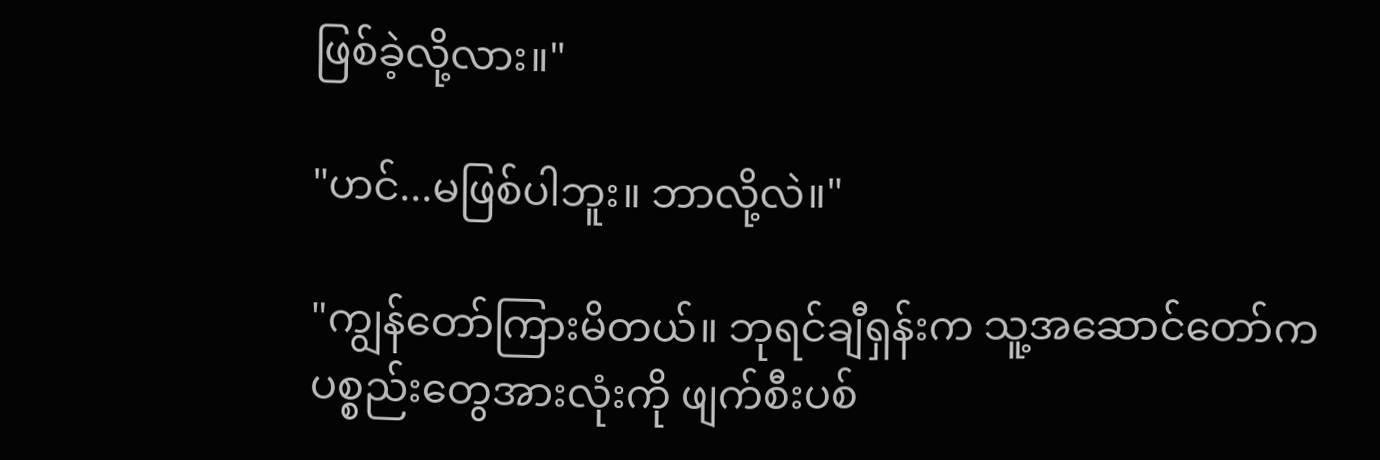ဖြစ်ခဲ့လို့လား။"

"ဟင်...မဖြစ်ပါဘူး။ ဘာလို့လဲ။"

"ကျွန်တော်ကြားမိတယ်။ ဘုရင်ချီရှန်းက သူ့အဆောင်တော်က ပစ္စည်းတွေအားလုံးကို ဖျက်စီးပစ်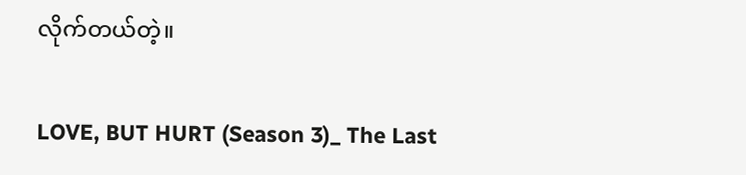လိုက်တယ်တဲ့။

LOVE, BUT HURT (Season 3)_ The Last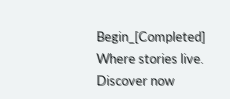Begin_[Completed] Where stories live. Discover now